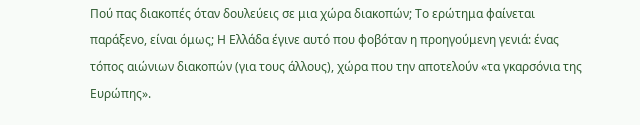Πού πας διακοπές όταν δουλεύεις σε μια χώρα διακοπών; Το ερώτημα φαίνεται παράξενο, είναι όμως; Η Ελλάδα έγινε αυτό που φοβόταν η προηγούμενη γενιά: ένας τόπος αιώνιων διακοπών (για τους άλλους), χώρα που την αποτελούν «τα γκαρσόνια της Ευρώπης».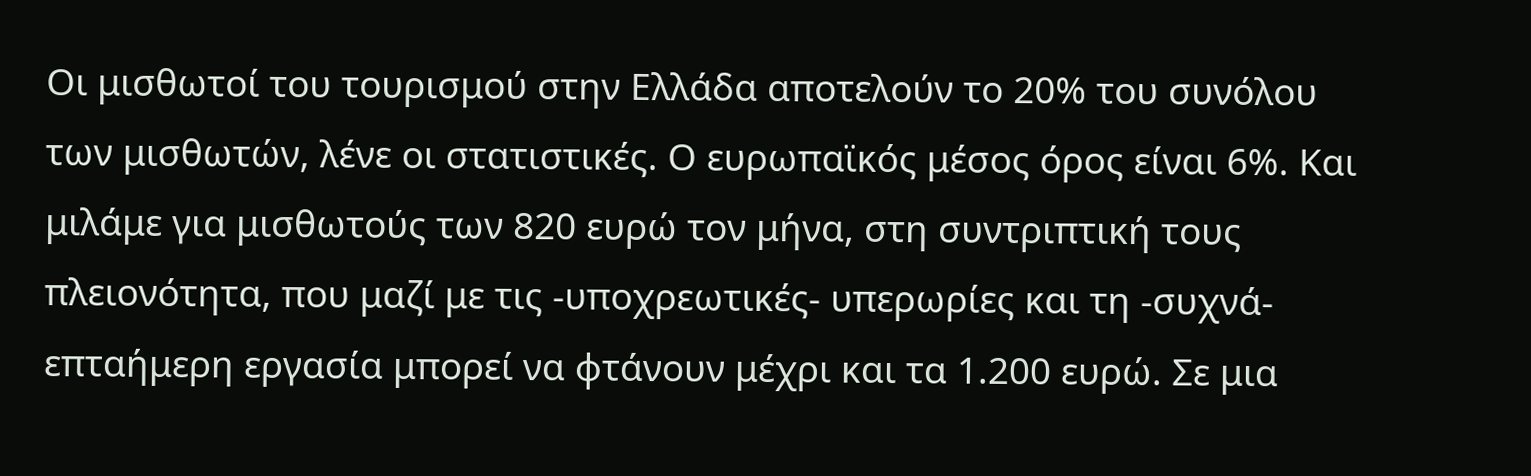Οι μισθωτοί του τουρισμού στην Ελλάδα αποτελούν το 20% του συνόλου των μισθωτών, λένε οι στατιστικές. Ο ευρωπαϊκός μέσος όρος είναι 6%. Και μιλάμε για μισθωτούς των 820 ευρώ τον μήνα, στη συντριπτική τους πλειονότητα, που μαζί με τις -υποχρεωτικές- υπερωρίες και τη -συχνά- επταήμερη εργασία μπορεί να φτάνουν μέχρι και τα 1.200 ευρώ. Σε μια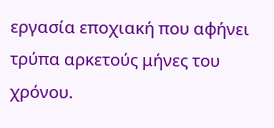εργασία εποχιακή που αφήνει τρύπα αρκετούς μήνες του χρόνου.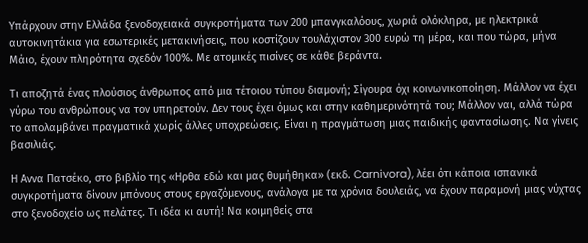Υπάρχουν στην Ελλάδα ξενοδοχειακά συγκροτήματα των 200 μπανγκαλόους, χωριά ολόκληρα, με ηλεκτρικά αυτοκινητάκια για εσωτερικές μετακινήσεις, που κοστίζουν τουλάχιστον 300 ευρώ τη μέρα, και που τώρα, μήνα Μάιο, έχουν πληρότητα σχεδόν 100%. Με ατομικές πισίνες σε κάθε βεράντα.

Τι αποζητά ένας πλούσιος άνθρωπος από μια τέτοιου τύπου διαμονή; Σίγουρα όχι κοινωνικοποίηση. Μάλλον να έχει γύρω του ανθρώπους να τον υπηρετούν. Δεν τους έχει όμως και στην καθημερινότητά του; Μάλλον ναι, αλλά τώρα το απολαμβάνει πραγματικά χωρίς άλλες υποχρεώσεις. Είναι η πραγμάτωση μιας παιδικής φαντασίωσης. Να γίνεις βασιλιάς.

Η Αννα Πατσέκο, στο βιβλίο της «Ηρθα εδώ και μας θυμήθηκα» (εκδ. Carnivora), λέει ότι κάποια ισπανικά συγκροτήματα δίνουν μπόνους στους εργαζόμενους, ανάλογα με τα χρόνια δουλειάς, να έχουν παραμονή μιας νύχτας στο ξενοδοχείο ως πελάτες. Τι ιδέα κι αυτή! Να κοιμηθείς στα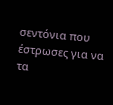σεντόνια που έστρωσες για να τα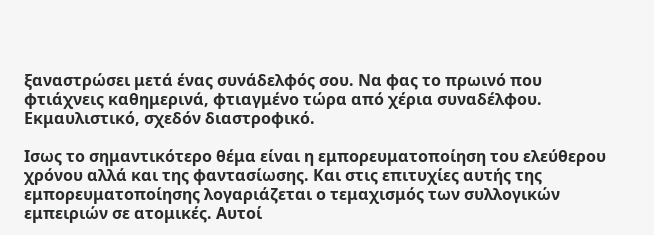ξαναστρώσει μετά ένας συνάδελφός σου. Να φας το πρωινό που φτιάχνεις καθημερινά, φτιαγμένο τώρα από χέρια συναδέλφου. Εκμαυλιστικό, σχεδόν διαστροφικό.

Ισως το σημαντικότερο θέμα είναι η εμπορευματοποίηση του ελεύθερου χρόνου αλλά και της φαντασίωσης. Και στις επιτυχίες αυτής της εμπορευματοποίησης λογαριάζεται ο τεμαχισμός των συλλογικών εμπειριών σε ατομικές. Αυτοί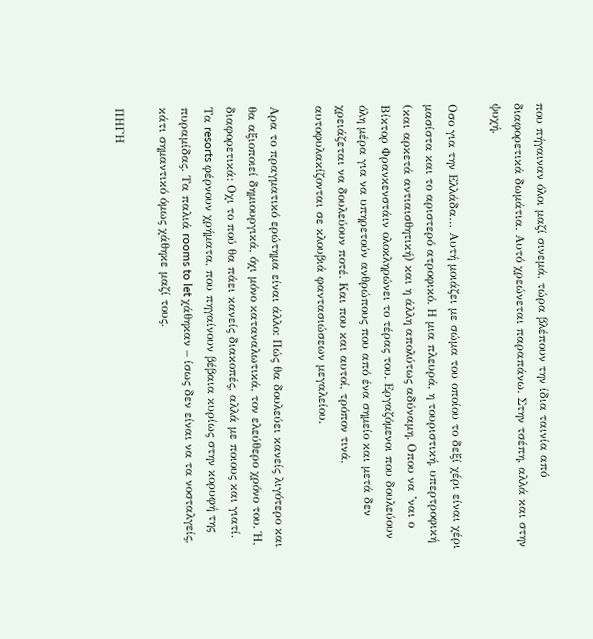που πήγαιναν όλοι μαζί σινεμά, τώρα βλέπουν την ίδια ταινία από διαφορετικά δωμάτια. Αυτό χρεώνεται παραπάνω. Στην τσέπη, αλλά και στην ψυχή.

Οσο για την Ελλάδα… Αυτή μοιάζει με σώμα του οποίου το δεξί χέρι είναι χέρι μασίστα και το αριστερό ατροφικό. Η μια πλευρά, η τουριστική, υπερτροφική (και αρκετά αντιαισθητική) και η άλλη απολύτως αδύναμη. Οπου να ’ναι ο Βίκτορ Φρανκενστάιν ολοκληρώνει το τέρας του. Εργαζόμενοι που δουλεύουν όλη μέρα για να υπηρετούν ανθρώπους που από ένα σημείο και μετά δεν χρειάζεται να δουλεύουν ποτέ. Και που και αυτοί, τρόπον τινά, αυτοφυλακίζονται σε κλουβιά φαντασιώσεων μεγαλείου.

Αρα το πραγματικό ερώτημα είναι άλλο: Πώς θα δουλεύει κανείς λιγότερο και θα αξιοποιεί δημιουργικά, όχι μόνο καταναλωτικά, τον ελεύθερο χρόνο του. Ή, διαφορετικά: Οχι το πού θα πάει κανείς διακοπές, αλλά με ποιους και γιατί. Τα resorts φέρνουν χρήματα, που πηγαίνουν βέβαια κυρίως στην κορυφή της πυραμίδας. Τα παλιά rooms to let χάθηκαν – ίσως δεν είναι να τα νοσταλγείς, κάτι σημαντικό όμως χάθηκε μαζί τους.

ΠΗΓΗ